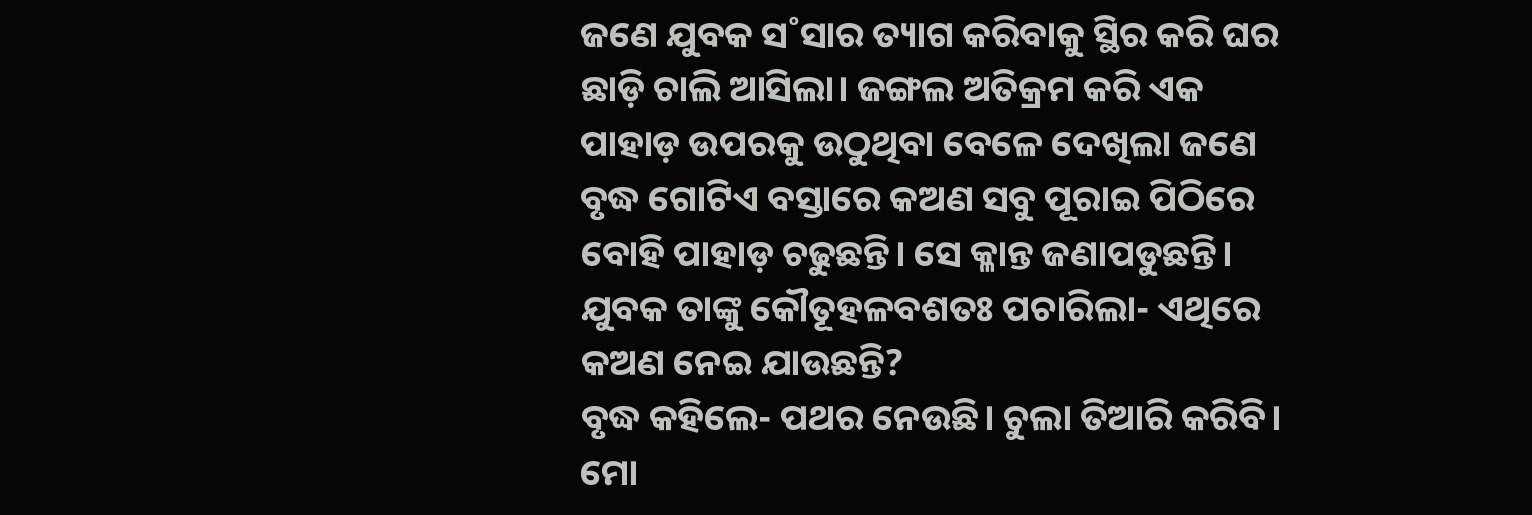ଜଣେ ଯୁବକ ସ˚ସାର ତ୍ୟାଗ କରିବାକୁ ସ୍ଥିର କରି ଘର ଛାଡ଼ି ଚାଲି ଆସିଲା। ଜଙ୍ଗଲ ଅତିକ୍ରମ କରି ଏକ ପାହାଡ଼ ଉପରକୁ ଉଠୁଥିବା ବେଳେ ଦେଖିଲା ଜଣେ ବୃଦ୍ଧ ଗୋଟିଏ ବସ୍ତାରେ କଅଣ ସବୁ ପୂରାଇ ପିଠିରେ ବୋହି ପାହାଡ଼ ଚଢୁଛନ୍ତି। ସେ କ୍ଳାନ୍ତ ଜଣାପଡୁଛନ୍ତି।
ଯୁବକ ତାଙ୍କୁ କୌତୂହଳବଶତଃ ପଚାରିଲା- ଏଥିରେ କଅଣ ନେଇ ଯାଉଛନ୍ତି?
ବୃଦ୍ଧ କହିଲେ- ପଥର ନେଉଛି। ଚୁଲା ତିଆରି କରିବି। ମୋ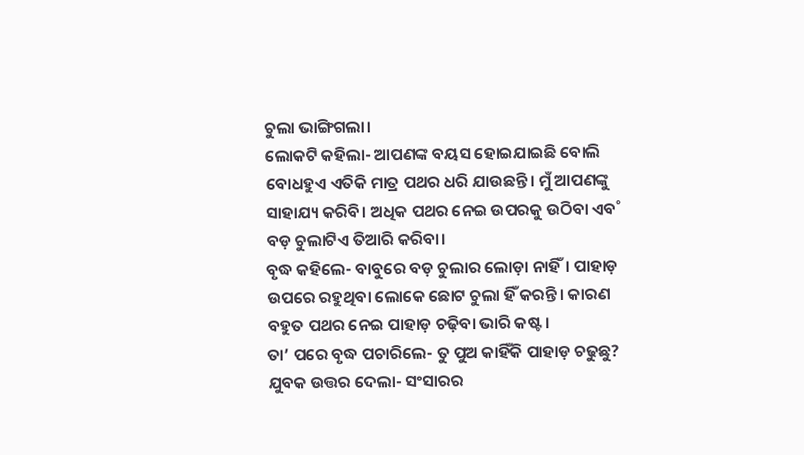ଚୁଲା ଭାଙ୍ଗିଗଲା।
ଲୋକଟି କହିଲା- ଆପଣଙ୍କ ବୟସ ହୋଇଯାଇଛି ବୋଲି ବୋଧହୁଏ ଏତିକି ମାତ୍ର ପଥର ଧରି ଯାଉଛନ୍ତି। ମୁଁ ଆପଣଙ୍କୁ ସାହାଯ୍ୟ କରିବି। ଅଧିକ ପଥର ନେଇ ଉପରକୁ ଉଠିବା ଏବ˚ ବଡ଼ ଚୁଲାଟିଏ ତିଆରି କରିବା।
ବୃଦ୍ଧ କହିଲେ- ବାବୁରେ ବଡ଼ ଚୁଲାର ଲୋଡ଼ା ନାହିଁ। ପାହାଡ଼ ଉପରେ ରହୁଥିବା ଲୋକେ ଛୋଟ ଚୁଲା ହିଁ କରନ୍ତି। କାରଣ ବହୁତ ପଥର ନେଇ ପାହାଡ଼ ଚଢ଼ିବା ଭାରି କଷ୍ଟ।
ତା’ ପରେ ବୃଦ୍ଧ ପଚାରିଲେ- ତୁ ପୁଅ କାହିଁକି ପାହାଡ଼ ଚଢୁଛୁ?
ଯୁବକ ଉତ୍ତର ଦେଲା- ସଂସାରର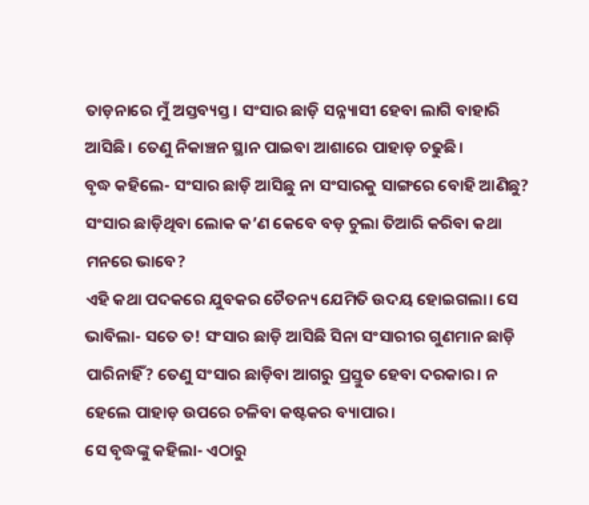ତାଡ଼ନାରେ ମୁଁ ଅସ୍ତବ୍ୟସ୍ତ। ସଂସାର ଛାଡ଼ି ସନ୍ନ୍ୟାସୀ ହେବା ଲାଗି ବାହାରି ଆସିଛି। ତେଣୁ ନିକାଞ୍ଚନ ସ୍ଥାନ ପାଇବା ଆଶାରେ ପାହାଡ଼ ଚଢୁଛି।
ବୃଦ୍ଧ କହିଲେ- ସଂସାର ଛାଡ଼ି ଆସିଛୁ ନା ସଂସାରକୁ ସାଙ୍ଗରେ ବୋହି ଆଣିଛୁ? ସଂସାର ଛାଡ଼ିଥିବା ଲୋକ କ’ଣ କେବେ ବଡ଼ ଚୁଲା ତିଆରି କରିବା କଥା ମନରେ ଭାବେ?
ଏହି କଥା ପଦକରେ ଯୁବକର ଚୈତନ୍ୟ ଯେମିତି ଉଦୟ ହୋଇଗଲା। ସେ ଭାବିଲା- ସତେ ତ! ସଂସାର ଛାଡ଼ି ଆସିଛି ସିନା ସଂସାରୀର ଗୁଣମାନ ଛାଡ଼ି ପାରିନାହିଁ? ତେଣୁ ସଂସାର ଛାଡ଼ିବା ଆଗରୁ ପ୍ରସ୍ତୁତ ହେବା ଦରକାର। ନ ହେଲେ ପାହାଡ଼ ଉପରେ ଚଳିବା କଷ୍ଟକର ବ୍ୟାପାର।
ସେ ବୃଦ୍ଧଙ୍କୁ କହିଲା- ଏଠାରୁ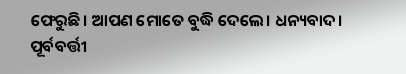ଫେରୁଛି। ଆପଣ ମୋତେ ବୁଦ୍ଧି ଦେଲେ। ଧନ୍ୟବାଦ।
ପୂର୍ବବର୍ତ୍ତୀ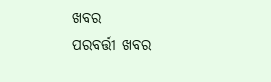ଖବର
ପରବର୍ତ୍ତୀ ଖବର